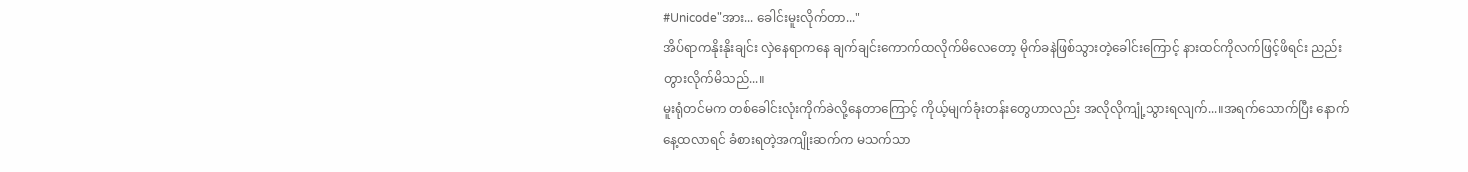#Unicode"အား... ခေါင်းမူးလိုက်တာ..."
အိပ်ရာကနိုးနိုးချင်း လှဲနေရာကနေ ချက်ချင်းကောက်ထလိုက်မိလေတော့ မိုက်ခနဲဖြစ်သွားတဲ့ခေါင်းကြောင့် နားထင်ကိုလက်ဖြင့်ဖိရင်း ညည်းတွားလိုက်မိသည်...။
မူးရုံတင်မက တစ်ခေါင်းလုံးကိုက်ခဲလို့နေတာကြောင့် ကိုယ့်မျက်ခုံးတန်းတွေဟာလည်း အလိုလိုကျုံ့သွားရလျက်...။အရက်သောက်ပြီး နောက်နေ့ထလာရင် ခံစားရတဲ့အကျိုးဆက်က မသက်သာ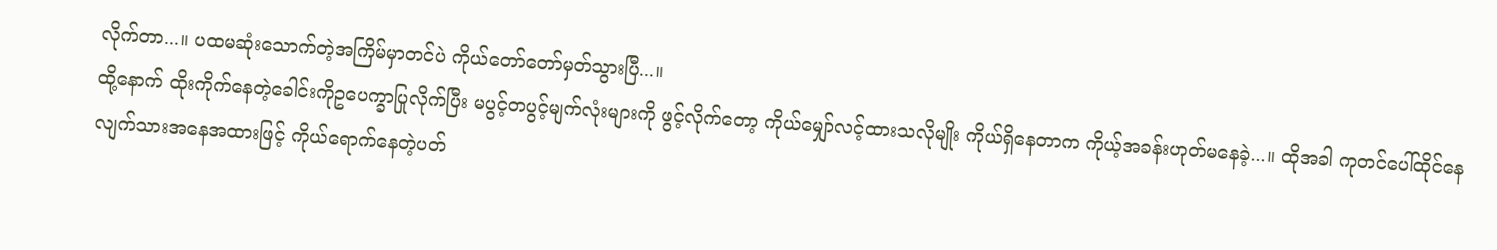လိုက်တာ...။ ပထမဆုံးသောက်တဲ့အကြိမ်မှာတင်ပဲ ကိုယ်တော်တော်မှတ်သွားပြီ...။
ထို့နောက် ထိုးကိုက်နေတဲ့ခေါင်းကိုဥပေက္ခာပြုလိုက်ပြီး မပွင့်တပွင့်မျက်လုံးများကို ဖွင့်လိုက်တော့ ကိုယ်မျှော်လင့်ထားသလိုမျိုး ကိုယ်ရှိနေတာက ကိုယ့်အခန်းဟုတ်မနေခဲ့...။ ထိုအခါ ကုတင်ပေါ်ထိုင်နေလျက်သားအနေအထားဖြင့် ကိုယ်ရောက်နေတဲ့ပတ်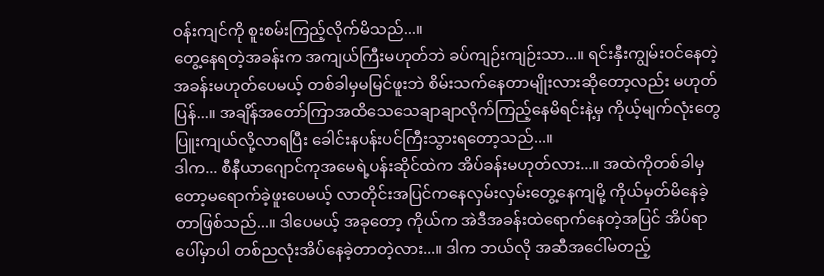ဝန်းကျင်ကို စူးစမ်းကြည့်လိုက်မိသည်...။
တွေ့နေရတဲ့အခန်းက အကျယ်ကြီးမဟုတ်ဘဲ ခပ်ကျဉ်းကျဉ်းသာ...။ ရင်းနှီးကျွမ်းဝင်နေတဲ့အခန်းမဟုတ်ပေမယ့် တစ်ခါမှမမြင်ဖူးဘဲ စိမ်းသက်နေတာမျိုးလားဆိုတော့လည်း မဟုတ်ပြန်...။ အချိန်အတော်ကြာအထိသေသေချာချာလိုက်ကြည့်နေမိရင်းနဲ့မှ ကိုယ့်မျက်လုံးတွေပြူးကျယ်လို့လာရပြီး ခေါင်းနပန်းပင်ကြီးသွားရတော့သည်...။
ဒါက... စီနီယာဂျောင်ကုအမေရဲ့ပန်းဆိုင်ထဲက အိပ်ခန်းမဟုတ်လား...။ အထဲကိုတစ်ခါမှတော့မရောက်ခဲ့ဖူးပေမယ့် လာတိုင်းအပြင်ကနေလှမ်းလှမ်းတွေ့နေကျမို့ ကိုယ်မှတ်မိနေခဲ့တာဖြစ်သည်...။ ဒါပေမယ့် အခုတော့ ကိုယ်က အဲဒီအခန်းထဲရောက်နေတဲ့အပြင် အိပ်ရာပေါ်မှာပါ တစ်ညလုံးအိပ်နေခဲ့တာတဲ့လား...။ ဒါက ဘယ်လို အဆီအငေါ်မတည့်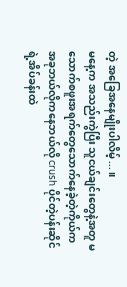တဲ့ အခြေအနေမျိုးပါလိမ့်...။
မနေ့က အသည်းကွဲပြီး သူငယ်ချင်းတွေနဲ့အတူ မသောက်စဖူးအရက်တွေသောက်နေခဲ့တဲ့ကိုယ်က အခုဘယ်လိုကနေဘယ်လို crush ပိုင်တဲ့ပန်းဆိုင်ရဲ့အိပ်ခန်းထဲ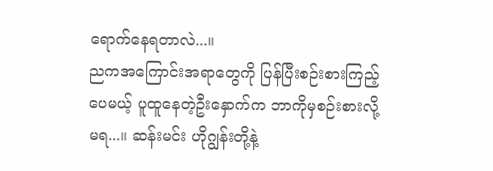ရောက်နေရတာလဲ...။
ညကအကြောင်းအရာတွေကို ပြန်ပြီးစဉ်းစားကြည့်ပေမယ့် ပူထူနေတဲ့ဦးနှောက်က ဘာကိုမှစဉ်းစားလို့မရ...။ ဆန်းမင်း ဟိုဂျွန်းတို့နဲ့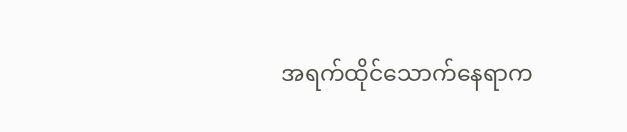အရက်ထိုင်သောက်နေရာက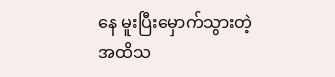နေ မူးပြီးမှောက်သွားတဲ့အထိသ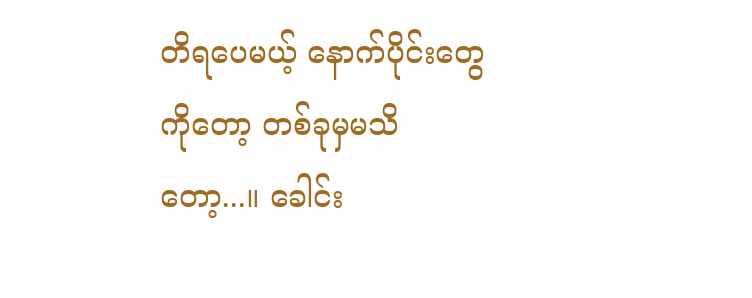တိရပေမယ့် နောက်ပိုင်းတွေကိုတော့ တစ်ခုမှမသိတော့...။ ခေါင်း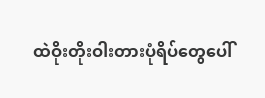ထဲဝိုးတိုးဝါးတားပုံရိပ်တွေပေါ်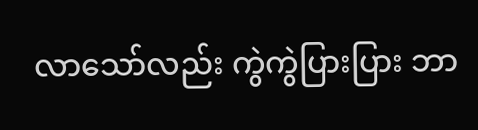လာသော်လည်း ကွဲကွဲပြားပြား ဘာ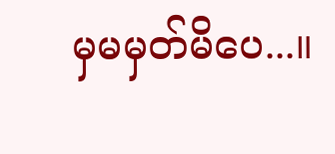မှမမှတ်မိပေ...။